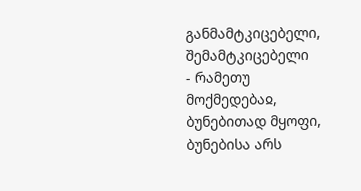განმამტკიცებელი, შემამტკიცებელი
- რამეთუ მოქმედებაჲ, ბუნებითად მყოფი, ბუნებისა არს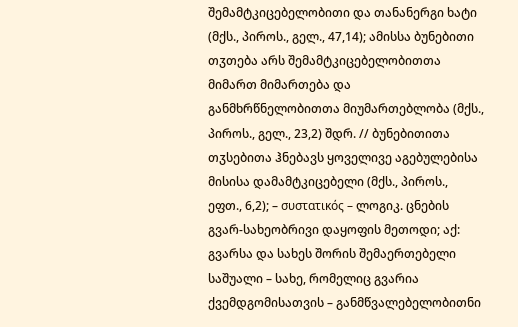შემამტკიცებელობითი და თანანერგი ხატი (მქს., პიროს., გელ., 47,14); ამისსა ბუნებითი თჳთება არს შემამტკიცებელობითთა მიმართ მიმართება და განმხრწნელობითთა მიუმართებლობა (მქს., პიროს., გელ., 23,2) შდრ. // ბუნებითითა თჳსებითა ჰნებავს ყოველივე აგებულებისა მისისა დამამტკიცებელი (მქს., პიროს., ეფთ., 6,2); – συστατικός – ლოგიკ. ცნების გვარ-სახეობრივი დაყოფის მეთოდი; აქ: გვარსა და სახეს შორის შემაერთებელი საშუალი – სახე, რომელიც გვარია ქვემდგომისათვის – განმწვალებელობითნი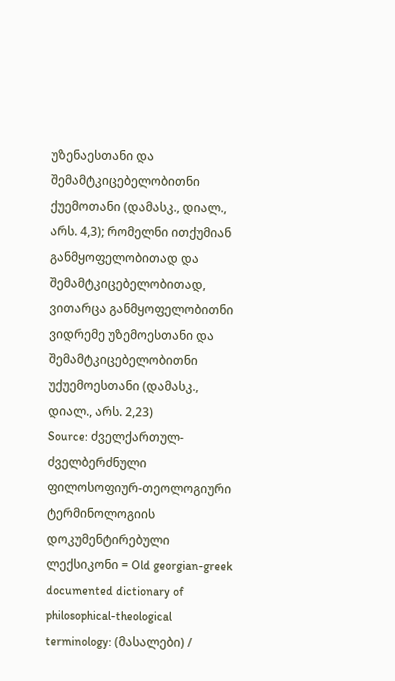უზენაესთანი და შემამტკიცებელობითნი ქუემოთანი (დამასკ., დიალ., არს. 4,3); რომელნი ითქუმიან განმყოფელობითად და შემამტკიცებელობითად, ვითარცა განმყოფელობითნი ვიდრემე უზემოესთანი და შემამტკიცებელობითნი უქუემოესთანი (დამასკ., დიალ., არს. 2,23)
Source: ძველქართულ-ძველბერძნული ფილოსოფიურ-თეოლოგიური ტერმინოლოგიის დოკუმენტირებული ლექსიკონი = Old georgian-greek documented dictionary of philosophical-theological terminology: (მასალები) /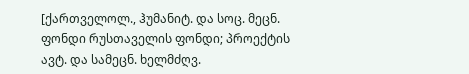[ქართველოლ., ჰუმანიტ. და სოც. მეცნ. ფონდი რუსთაველის ფონდი; პროექტის ავტ. და სამეცნ. ხელმძღვ.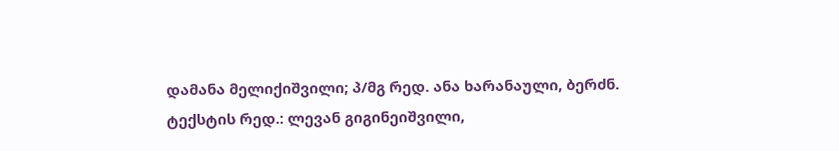დამანა მელიქიშვილი; პ/მგ რედ. ანა ხარანაული, ბერძნ. ტექსტის რედ.: ლევან გიგინეიშვილი,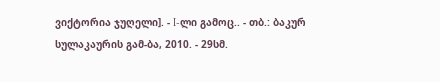ვიქტორია ჯუღელი]. - I-ლი გამოც.. - თბ.: ბაკურ სულაკაურის გამ-ბა, 2010. - 29სმ.